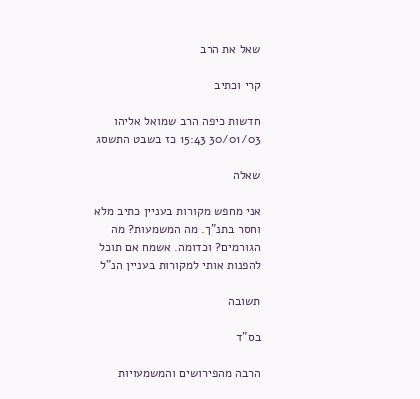שאל את הרב

קרי וכתיב

חדשות כיפה הרב שמואל אליהו 30/01/03 15:43 כז בשבט התשסג

שאלה

אני מחפש מקורות בעניין כתיב מלא וחסר בתנ"ך. מה המשמעות? מה הגורמים? וכדומה. אשמח אם תוכל להפנות אותי למקורות בעניין הנ"ל

תשובה

בס"ד

הרבה מהפירושים והמשמעויות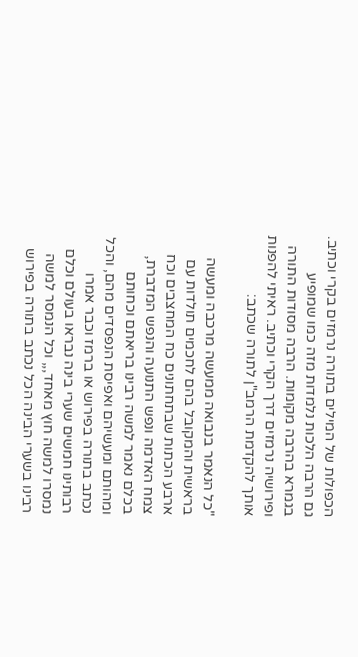הכפולות של המילים בתורה נרמזים בקרי וכתיב. גם הרבה הלכות נלמדות מזה כמו שמופיע בגמרא בהרבה מקומות. הרבה מסודות התורה ופירושיה נרמזים דרך הקרי וכתיב. ראיתי להפנות אותך להקדמת הרמב"ן לתורה שכתב:

"כל הנאמר בנבואה ממעשה מרכבה ומעשה בראשית והמקובל בהם לחכמים תולדות עם ארבע הכתות שבתחתונים כח המחצבים וכח צמח האדמה ונפש התנועה והנפש המדברת, בכלם נאמר למשה רבינו בריאתם וכחותם ומהותם ומעשיהם ואפיסת הנפסדים מהם, והכל נכתב בתורה בפירוש או ברמז וכבר אמרו רבותינו חמשים שערי בינה נבראו בעולם וכלם נמסרו למשה חוץ מאחד,,, וכל הנמסר למשה רבינו בשערי הבינה הכל נכתב בתורה בפירוש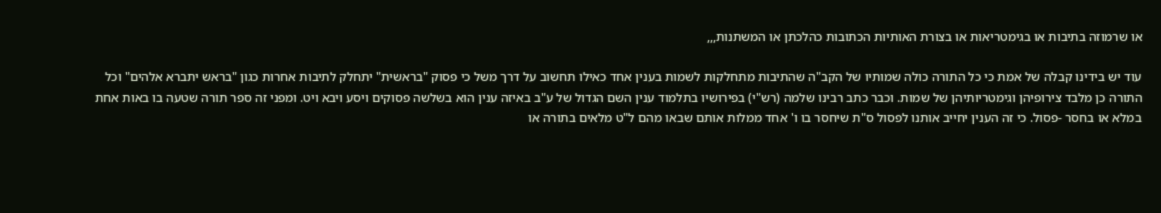או שרמוזה בתיבות או בגימטריאות או בצורת האותיות הכתובות כהלכתן או המשתנות,,,

עוד יש בידינו קבלה של אמת כי כל התורה כולה שמותיו של הקב"ה שהתיבות מתחלקות לשמות בענין אחד כאילו תחשוב על דרך משל כי פסוק "בראשית" יתחלק לתיבות אחרות כגון "בראש יתברא אלהים" וכל התורה כן מלבד צירופיהן וגימטריותיהן של שמות. וכבר כתב רבינו שלמה (רש"י) בפירושיו בתלמוד ענין השם הגדול של ע"ב באיזה ענין הוא בשלשה פסוקים ויסע ויבא ויט. ומפני זה ספר תורה שטעה בו באות אחת במלא או בחסר -פסול. כי זה הענין יחייב אותנו לפסול ס"ת שיחסר בו ו' אחד ממלות אותם שבאו מהם ל"ט מלאים בתורה או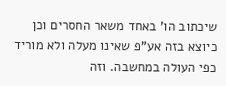שיכתוב הו' באחד משאר החסרים וכן כיוצא בזה אע"פ שאינו מעלה ולא מוריד כפי העולה במחשבה. וזה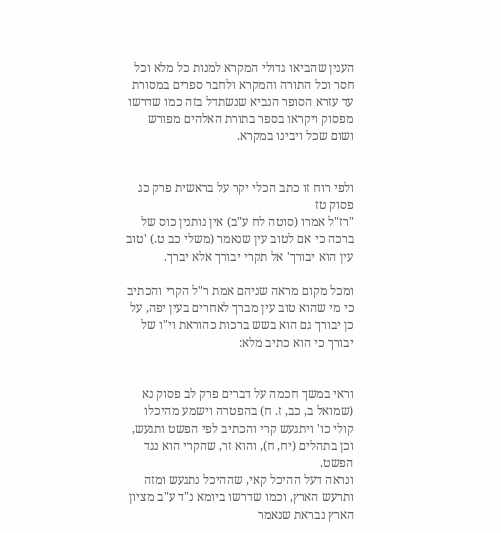הענין שהביאו גדולי המקרא למנות כל מלא וכל חסר וכל התורה והמקרא ולחבר ספרים במסורת עד עזרא הסופר הנביא שנשתדל בזה כמו שדרשו מפסוק ויקראו בספר בתורת האלהים מפורש ושום שכל ויבינו במקרא.


ולפי רוח זו כתב הכלי יקר על בראשית פרק כג פסוק טז
"רז"ל אמרו (סוטה לח ע"ב) אין נותנין כוס של ברכה כי אם לטוב עין שנאמר (משלי כב ט.) 'טוב עין הוא יבורך' אל תקרי יבורך אלא יברך.

ומכל מקום מראה שניהם אמת ר"ל הקרי והכתיב כי מי שהוא טוב עין מברך לאחרים בעין יפה, על כן יבורך גם הוא בשש ברכות כהוראת וי"ו של יבורך כי הוא כתיב מלא:


וראי במשך חכמה על דברים פרק לב פסוק נא
(שמואל ב, כב, ז. ח) בהפטרה וישמע מהיכלו קולי כו' ויתגעש קרי והכתיב לפי הפשט ותגעש, וכן בתהלים (יח, ח), והוא זר, שהקרי הוא נגד הפשט.
ונראה דעל ההיכל קאי, שההיכל נתגעש ומזה ותרעש הארץ, וכמו שדרשו ביומא נ"ד ע"ב מציון הארץ נבראת שנאמר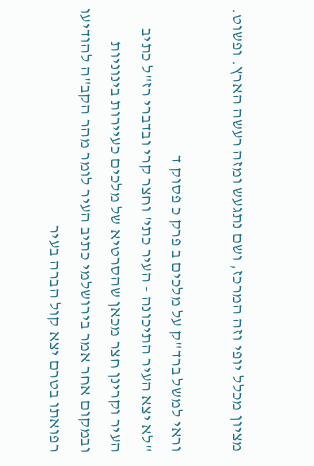מציון מכלל יופי וזה המרכז, ושם נתגעש ומזה רעשה הארץ. ופשוט.

וראי למשל ברד"ק על מלכים ב פרק כ פסוק ד
"לא יצא העיר התיכונה - העיר כתי' וחצר קרי ובדברי רז"ל כתיב העיר וקרינן חצר מכאן שהסרטיא של מלכים כעיירות בינוניות ובמקום אחר אמר בירושלמי כתיב העיר לומר מהר הקב"ה להודיעו רפואתו בטרם יצא קול הברה בעיר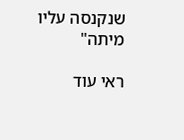שנקנסה עליו מיתה"

ראי עוד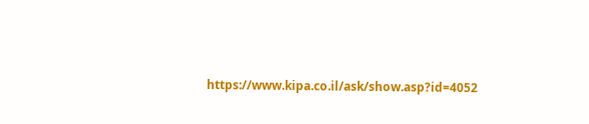https://www.kipa.co.il/ask/show.asp?id=4052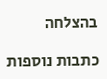בהצלחה

כתבות נוספות